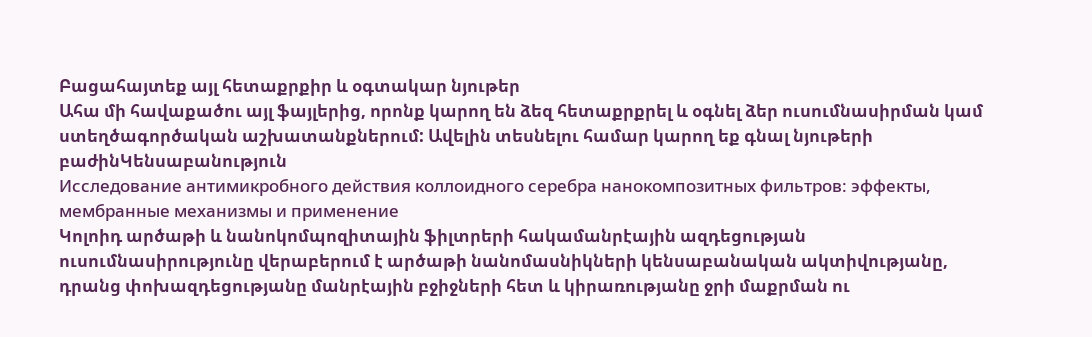Բացահայտեք այլ հետաքրքիր և օգտակար նյութեր
Ահա մի հավաքածու այլ ֆայլերից, որոնք կարող են ձեզ հետաքրքրել և օգնել ձեր ուսումնասիրման կամ ստեղծագործական աշխատանքներում: Ավելին տեսնելու համար կարող եք գնալ նյութերի բաժինԿենսաբանություն
Исследование антимикробного действия коллоидного серебра нанокомпозитных фильтров: эффекты, мембранные механизмы и применение
Կոլոիդ արծաթի և նանոկոմպոզիտային ֆիլտրերի հակամանրէային ազդեցության ուսումնասիրությունը վերաբերում է արծաթի նանոմասնիկների կենսաբանական ակտիվությանը, դրանց փոխազդեցությանը մանրէային բջիջների հետ և կիրառությանը ջրի մաքրման ու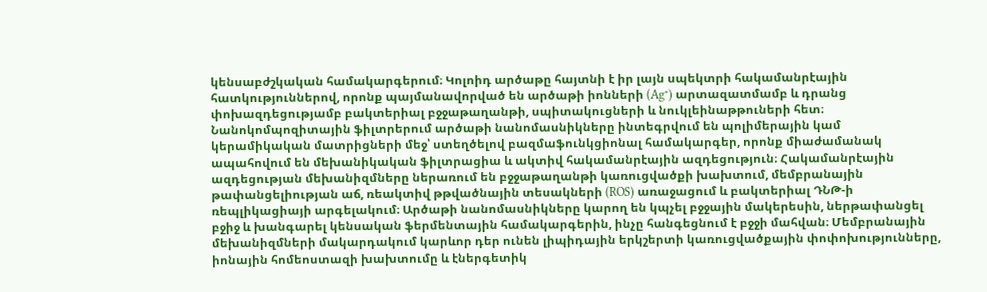կենսաբժշկական համակարգերում։ Կոլոիդ արծաթը հայտնի է իր լայն սպեկտրի հակամանրէային հատկություններով, որոնք պայմանավորված են արծաթի իոնների (Ag⁺) արտազատմամբ և դրանց փոխազդեցությամբ բակտերիալ բջջաթաղանթի, սպիտակուցների և նուկլեինաթթուների հետ։ Նանոկոմպոզիտային ֆիլտրերում արծաթի նանոմասնիկները ինտեգրվում են պոլիմերային կամ կերամիկական մատրիցների մեջ՝ ստեղծելով բազմաֆունկցիոնալ համակարգեր, որոնք միաժամանակ ապահովում են մեխանիկական ֆիլտրացիա և ակտիվ հակամանրէային ազդեցություն։ Հակամանրէային ազդեցության մեխանիզմները ներառում են բջջաթաղանթի կառուցվածքի խախտում, մեմբրանային թափանցելիության աճ, ռեակտիվ թթվածնային տեսակների (ROS) առաջացում և բակտերիալ ԴՆԹ-ի ռեպլիկացիայի արգելակում։ Արծաթի նանոմասնիկները կարող են կպչել բջջային մակերեսին, ներթափանցել բջիջ և խանգարել կենսական ֆերմենտային համակարգերին, ինչը հանգեցնում է բջջի մահվան։ Մեմբրանային մեխանիզմների մակարդակում կարևոր դեր ունեն լիպիդային երկշերտի կառուցվածքային փոփոխությունները, իոնային հոմեոստազի խախտումը և էներգետիկ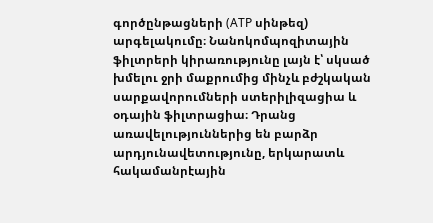գործընթացների (ATP սինթեզ) արգելակումը։ Նանոկոմպոզիտային ֆիլտրերի կիրառությունը լայն է՝ սկսած խմելու ջրի մաքրումից մինչև բժշկական սարքավորումների ստերիլիզացիա և օդային ֆիլտրացիա։ Դրանց առավելություններից են բարձր արդյունավետությունը, երկարատև հակամանրէային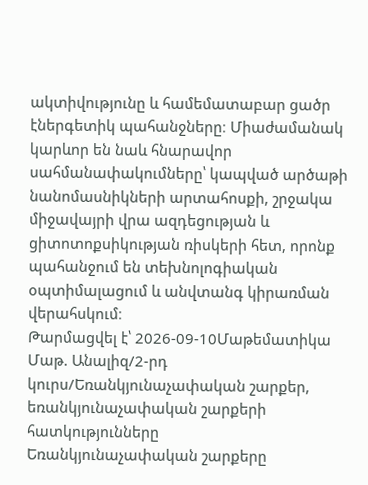ակտիվությունը և համեմատաբար ցածր էներգետիկ պահանջները։ Միաժամանակ կարևոր են նաև հնարավոր սահմանափակումները՝ կապված արծաթի նանոմասնիկների արտահոսքի, շրջակա միջավայրի վրա ազդեցության և ցիտոտոքսիկության ռիսկերի հետ, որոնք պահանջում են տեխնոլոգիական օպտիմալացում և անվտանգ կիրառման վերահսկում։
Թարմացվել է՝ 2026-09-10Մաթեմատիկա
Մաթ. Անալիզ/2-րդ կուրս/Եռանկյունաչափական շարքեր, եռանկյունաչափական շարքերի հատկությունները
Եռանկյունաչափական շարքերը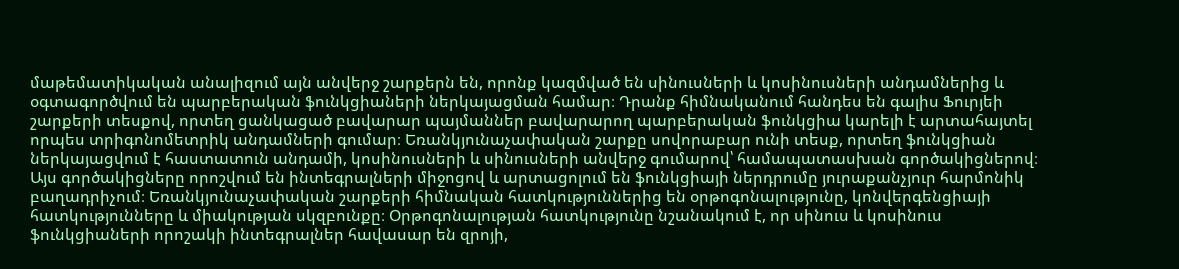մաթեմատիկական անալիզում այն անվերջ շարքերն են, որոնք կազմված են սինուսների և կոսինուսների անդամներից և օգտագործվում են պարբերական ֆունկցիաների ներկայացման համար։ Դրանք հիմնականում հանդես են գալիս Ֆուրյեի շարքերի տեսքով, որտեղ ցանկացած բավարար պայմաններ բավարարող պարբերական ֆունկցիա կարելի է արտահայտել որպես տրիգոնոմետրիկ անդամների գումար։ Եռանկյունաչափական շարքը սովորաբար ունի տեսք, որտեղ ֆունկցիան ներկայացվում է հաստատուն անդամի, կոսինուսների և սինուսների անվերջ գումարով՝ համապատասխան գործակիցներով։ Այս գործակիցները որոշվում են ինտեգրալների միջոցով և արտացոլում են ֆունկցիայի ներդրումը յուրաքանչյուր հարմոնիկ բաղադրիչում։ Եռանկյունաչափական շարքերի հիմնական հատկություններից են օրթոգոնալությունը, կոնվերգենցիայի հատկությունները և միակության սկզբունքը։ Օրթոգոնալության հատկությունը նշանակում է, որ սինուս և կոսինուս ֆունկցիաների որոշակի ինտեգրալներ հավասար են զրոյի,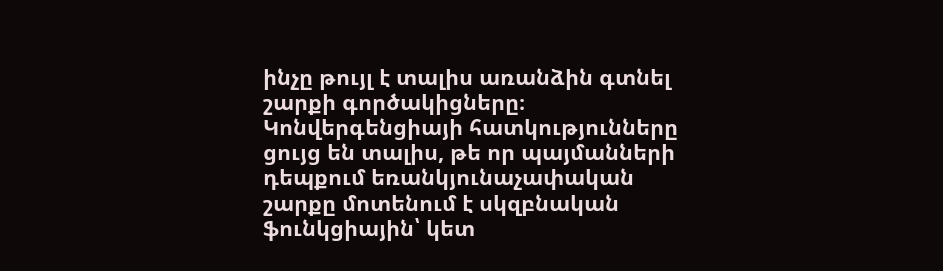ինչը թույլ է տալիս առանձին գտնել շարքի գործակիցները։ Կոնվերգենցիայի հատկությունները ցույց են տալիս, թե որ պայմանների դեպքում եռանկյունաչափական շարքը մոտենում է սկզբնական ֆունկցիային՝ կետ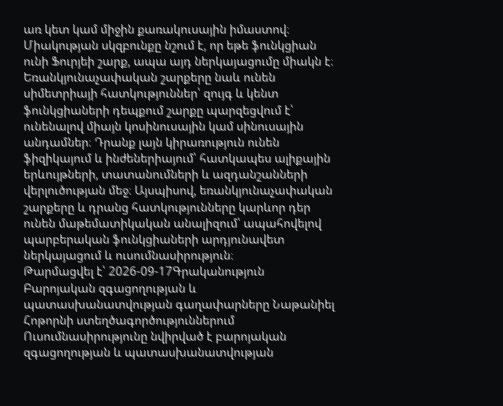առ կետ կամ միջին քառակուսային իմաստով։ Միակության սկզբունքը նշում է, որ եթե ֆունկցիան ունի Ֆուրյեի շարք, ապա այդ ներկայացումը միակն է։ Եռանկյունաչափական շարքերը նաև ունեն սիմետրիայի հատկություններ՝ զույգ և կենտ ֆունկցիաների դեպքում շարքը պարզեցվում է՝ ունենալով միայն կոսինուսային կամ սինուսային անդամներ։ Դրանք լայն կիրառություն ունեն ֆիզիկայում և ինժեներիայում՝ հատկապես ալիքային երևույթների, տատանումների և ազդանշանների վերլուծության մեջ։ Այսպիսով, եռանկյունաչափական շարքերը և դրանց հատկությունները կարևոր դեր ունեն մաթեմատիկական անալիզում՝ ապահովելով պարբերական ֆունկցիաների արդյունավետ ներկայացում և ուսումնասիրություն։
Թարմացվել է՝ 2026-09-17Գրականություն
Բարոյական զգացողության և պատասխանատվության գաղափարները Նաթանիել Հոթորնի ստեղծագործություններում
Ուսումնասիրությունը նվիրված է բարոյական զգացողության և պատասխանատվության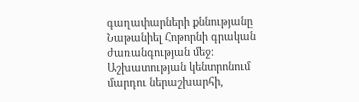գաղափարների քննությանը Նաթանիել Հոթորնի գրական ժառանգության մեջ։ Աշխատության կենտրոնում մարդու ներաշխարհի,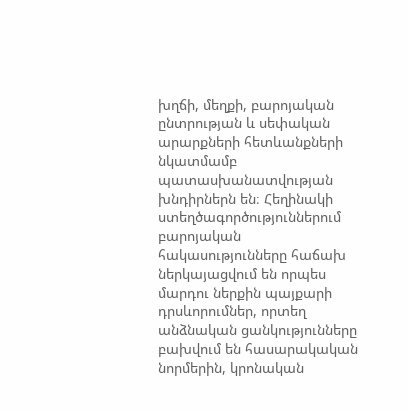խղճի, մեղքի, բարոյական ընտրության և սեփական արարքների հետևանքների նկատմամբ պատասխանատվության խնդիրներն են։ Հեղինակի ստեղծագործություններում բարոյական հակասությունները հաճախ ներկայացվում են որպես մարդու ներքին պայքարի դրսևորումներ, որտեղ անձնական ցանկությունները բախվում են հասարակական նորմերին, կրոնական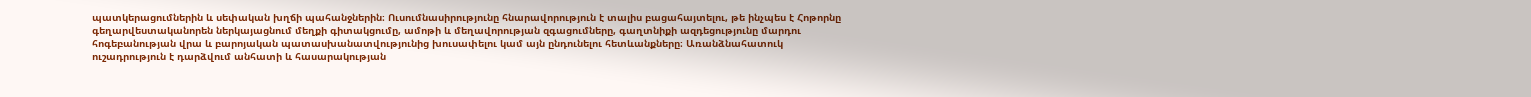պատկերացումներին և սեփական խղճի պահանջներին։ Ուսումնասիրությունը հնարավորություն է տալիս բացահայտելու, թե ինչպես է Հոթորնը գեղարվեստականորեն ներկայացնում մեղքի գիտակցումը, ամոթի և մեղավորության զգացումները, գաղտնիքի ազդեցությունը մարդու հոգեբանության վրա և բարոյական պատասխանատվությունից խուսափելու կամ այն ընդունելու հետևանքները։ Առանձնահատուկ ուշադրություն է դարձվում անհատի և հասարակության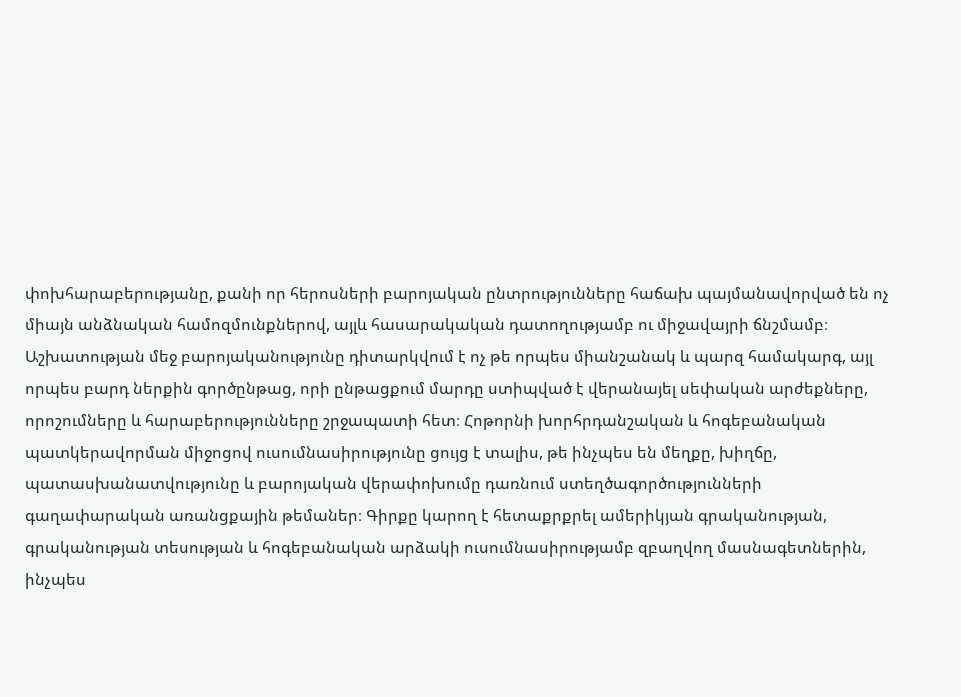փոխհարաբերությանը, քանի որ հերոսների բարոյական ընտրությունները հաճախ պայմանավորված են ոչ միայն անձնական համոզմունքներով, այլև հասարակական դատողությամբ ու միջավայրի ճնշմամբ։ Աշխատության մեջ բարոյականությունը դիտարկվում է ոչ թե որպես միանշանակ և պարզ համակարգ, այլ որպես բարդ ներքին գործընթաց, որի ընթացքում մարդը ստիպված է վերանայել սեփական արժեքները, որոշումները և հարաբերությունները շրջապատի հետ։ Հոթորնի խորհրդանշական և հոգեբանական պատկերավորման միջոցով ուսումնասիրությունը ցույց է տալիս, թե ինչպես են մեղքը, խիղճը, պատասխանատվությունը և բարոյական վերափոխումը դառնում ստեղծագործությունների գաղափարական առանցքային թեմաներ։ Գիրքը կարող է հետաքրքրել ամերիկյան գրականության, գրականության տեսության և հոգեբանական արձակի ուսումնասիրությամբ զբաղվող մասնագետներին, ինչպես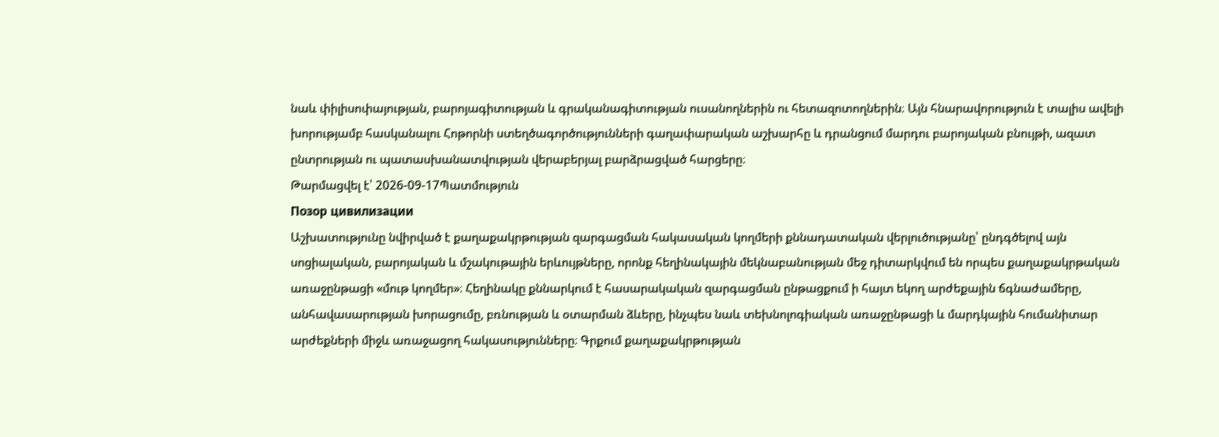նաև փիլիսոփայության, բարոյագիտության և գրականագիտության ուսանողներին ու հետազոտողներին։ Այն հնարավորություն է տալիս ավելի խորությամբ հասկանալու Հոթորնի ստեղծագործությունների գաղափարական աշխարհը և դրանցում մարդու բարոյական բնույթի, ազատ ընտրության ու պատասխանատվության վերաբերյալ բարձրացված հարցերը։
Թարմացվել է՝ 2026-09-17Պատմություն
Позор цивилизации
Աշխատությունը նվիրված է քաղաքակրթության զարգացման հակասական կողմերի քննադատական վերլուծությանը՝ ընդգծելով այն սոցիալական, բարոյական և մշակութային երևույթները, որոնք հեղինակային մեկնաբանության մեջ դիտարկվում են որպես քաղաքակրթական առաջընթացի «մութ կողմեր»։ Հեղինակը քննարկում է հասարակական զարգացման ընթացքում ի հայտ եկող արժեքային ճգնաժամերը, անհավասարության խորացումը, բռնության և օտարման ձևերը, ինչպես նաև տեխնոլոգիական առաջընթացի և մարդկային հումանիտար արժեքների միջև առաջացող հակասությունները։ Գրքում քաղաքակրթության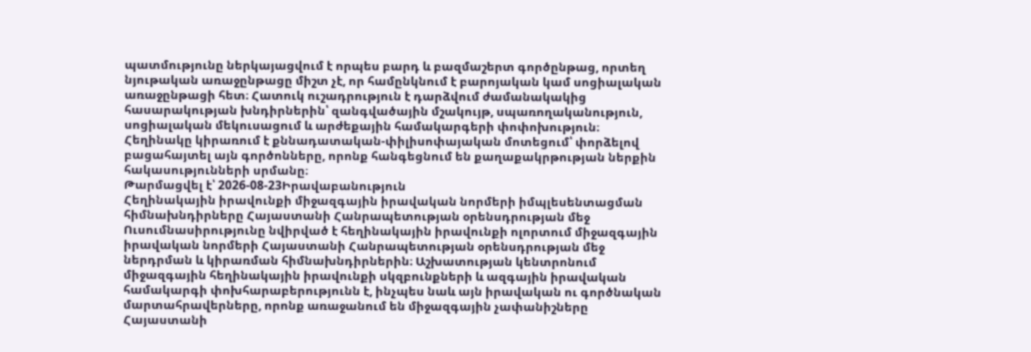պատմությունը ներկայացվում է որպես բարդ և բազմաշերտ գործընթաց, որտեղ նյութական առաջընթացը միշտ չէ, որ համընկնում է բարոյական կամ սոցիալական առաջընթացի հետ։ Հատուկ ուշադրություն է դարձվում ժամանակակից հասարակության խնդիրներին՝ զանգվածային մշակույթ, սպառողականություն, սոցիալական մեկուսացում և արժեքային համակարգերի փոփոխություն։ Հեղինակը կիրառում է քննադատական-փիլիսոփայական մոտեցում՝ փորձելով բացահայտել այն գործոնները, որոնք հանգեցնում են քաղաքակրթության ներքին հակասությունների սրմանը։
Թարմացվել է՝ 2026-08-23Իրավաբանություն
Հեղինակային իրավունքի միջազգային իրավական նորմերի իմպլեսենտացման հիմնախնդիրները Հայաստանի Հանրապետության օրենսդրության մեջ
Ուսումնասիրությունը նվիրված է հեղինակային իրավունքի ոլորտում միջազգային իրավական նորմերի Հայաստանի Հանրապետության օրենսդրության մեջ ներդրման և կիրառման հիմնախնդիրներին։ Աշխատության կենտրոնում միջազգային հեղինակային իրավունքի սկզբունքների և ազգային իրավական համակարգի փոխհարաբերությունն է, ինչպես նաև այն իրավական ու գործնական մարտահրավերները, որոնք առաջանում են միջազգային չափանիշները Հայաստանի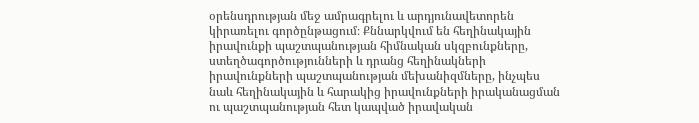օրենսդրության մեջ ամրագրելու և արդյունավետորեն կիրառելու գործընթացում։ Քննարկվում են հեղինակային իրավունքի պաշտպանության հիմնական սկզբունքները, ստեղծագործությունների և դրանց հեղինակների իրավունքների պաշտպանության մեխանիզմները, ինչպես նաև հեղինակային և հարակից իրավունքների իրականացման ու պաշտպանության հետ կապված իրավական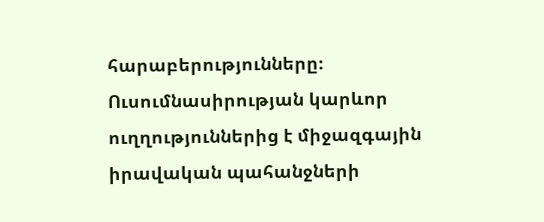հարաբերությունները։ Ուսումնասիրության կարևոր ուղղություններից է միջազգային իրավական պահանջների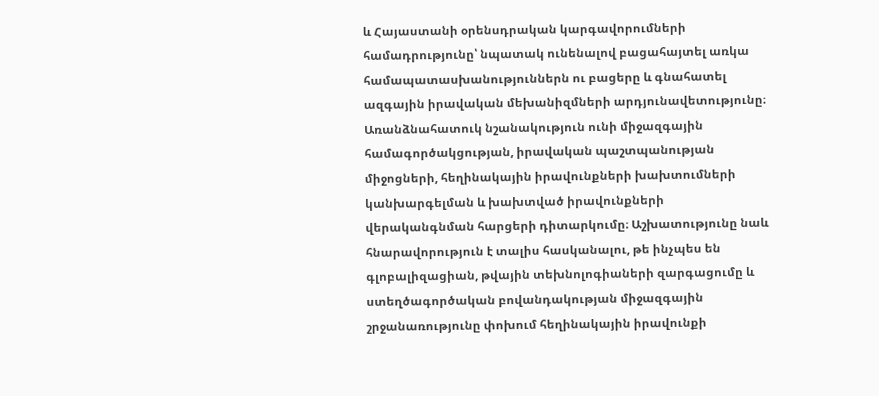և Հայաստանի օրենսդրական կարգավորումների համադրությունը՝ նպատակ ունենալով բացահայտել առկա համապատասխանություններն ու բացերը և գնահատել ազգային իրավական մեխանիզմների արդյունավետությունը։ Առանձնահատուկ նշանակություն ունի միջազգային համագործակցության, իրավական պաշտպանության միջոցների, հեղինակային իրավունքների խախտումների կանխարգելման և խախտված իրավունքների վերականգնման հարցերի դիտարկումը։ Աշխատությունը նաև հնարավորություն է տալիս հասկանալու, թե ինչպես են գլոբալիզացիան, թվային տեխնոլոգիաների զարգացումը և ստեղծագործական բովանդակության միջազգային շրջանառությունը փոխում հեղինակային իրավունքի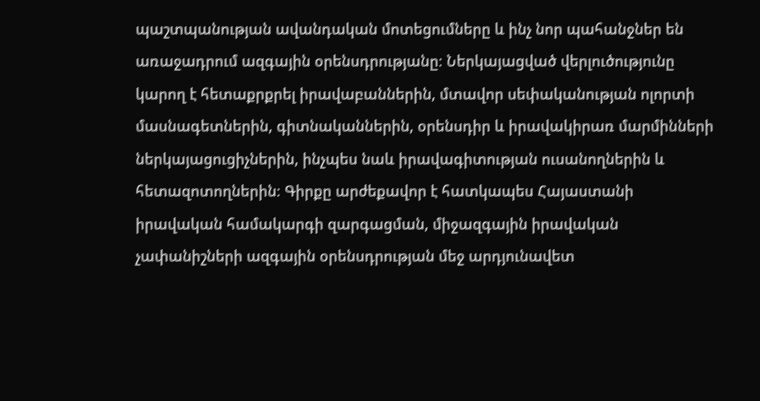պաշտպանության ավանդական մոտեցումները և ինչ նոր պահանջներ են առաջադրում ազգային օրենսդրությանը։ Ներկայացված վերլուծությունը կարող է հետաքրքրել իրավաբաններին, մտավոր սեփականության ոլորտի մասնագետներին, գիտնականներին, օրենսդիր և իրավակիրառ մարմինների ներկայացուցիչներին, ինչպես նաև իրավագիտության ուսանողներին և հետազոտողներին։ Գիրքը արժեքավոր է հատկապես Հայաստանի իրավական համակարգի զարգացման, միջազգային իրավական չափանիշների ազգային օրենսդրության մեջ արդյունավետ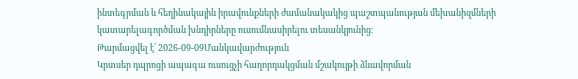ինտեգրման և հեղինակային իրավունքների ժամանակակից պաշտպանության մեխանիզմների կատարելագործման խնդիրները ուսումնասիրելու տեսանկյունից։
Թարմացվել է՝ 2026-09-09Մանկավարժություն
Կրտսեր դպրոցի ապագա ուսուցչի հաղորդակցման մշակույթի ձևավորման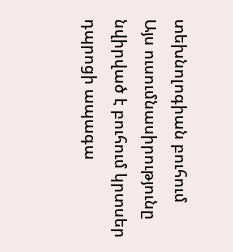տեխնոլոգիան բուհում
Այս ուսումնասիրությունը նվիրված է բուհում կրտսեր դպրոցի ապագա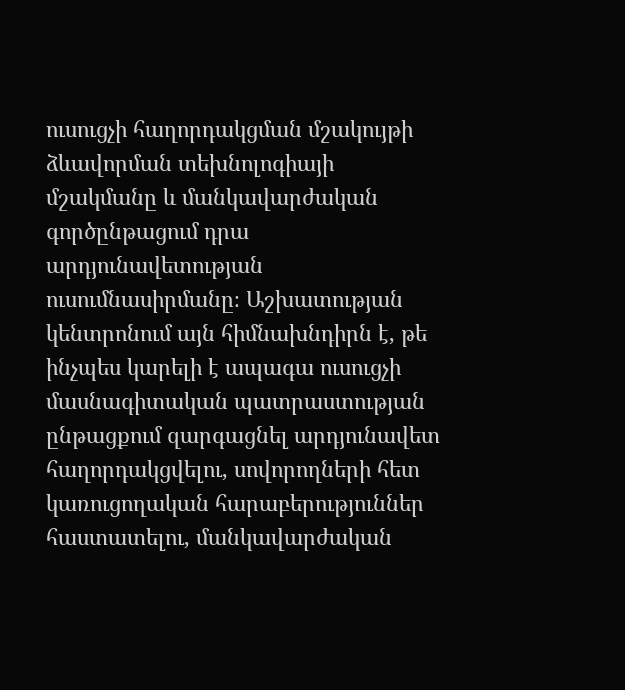ուսուցչի հաղորդակցման մշակույթի ձևավորման տեխնոլոգիայի մշակմանը և մանկավարժական գործընթացում դրա արդյունավետության ուսումնասիրմանը։ Աշխատության կենտրոնում այն հիմնախնդիրն է, թե ինչպես կարելի է ապագա ուսուցչի մասնագիտական պատրաստության ընթացքում զարգացնել արդյունավետ հաղորդակցվելու, սովորողների հետ կառուցողական հարաբերություններ հաստատելու, մանկավարժական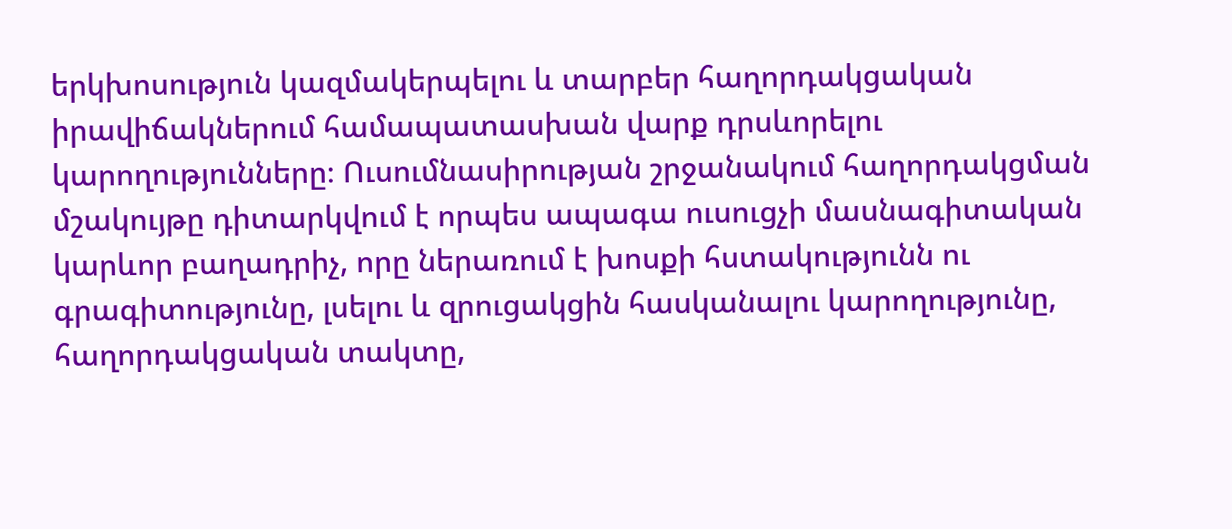երկխոսություն կազմակերպելու և տարբեր հաղորդակցական իրավիճակներում համապատասխան վարք դրսևորելու կարողությունները։ Ուսումնասիրության շրջանակում հաղորդակցման մշակույթը դիտարկվում է որպես ապագա ուսուցչի մասնագիտական կարևոր բաղադրիչ, որը ներառում է խոսքի հստակությունն ու գրագիտությունը, լսելու և զրուցակցին հասկանալու կարողությունը, հաղորդակցական տակտը,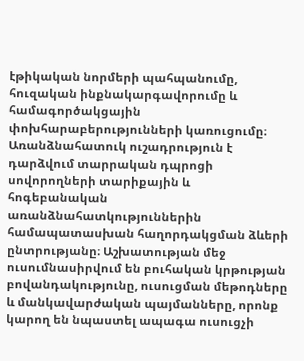էթիկական նորմերի պահպանումը, հուզական ինքնակարգավորումը և համագործակցային փոխհարաբերությունների կառուցումը։ Առանձնահատուկ ուշադրություն է դարձվում տարրական դպրոցի սովորողների տարիքային և հոգեբանական առանձնահատկություններին համապատասխան հաղորդակցման ձևերի ընտրությանը։ Աշխատության մեջ ուսումնասիրվում են բուհական կրթության բովանդակությունը, ուսուցման մեթոդները և մանկավարժական պայմանները, որոնք կարող են նպաստել ապագա ուսուցչի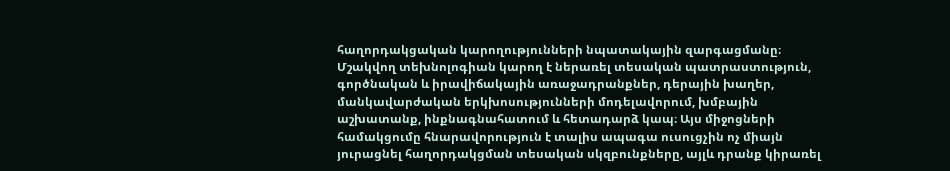հաղորդակցական կարողությունների նպատակային զարգացմանը։ Մշակվող տեխնոլոգիան կարող է ներառել տեսական պատրաստություն, գործնական և իրավիճակային առաջադրանքներ, դերային խաղեր, մանկավարժական երկխոսությունների մոդելավորում, խմբային աշխատանք, ինքնագնահատում և հետադարձ կապ։ Այս միջոցների համակցումը հնարավորություն է տալիս ապագա ուսուցչին ոչ միայն յուրացնել հաղորդակցման տեսական սկզբունքները, այլև դրանք կիրառել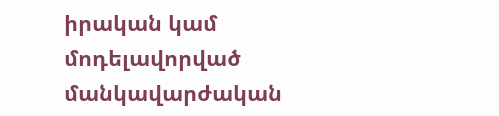իրական կամ մոդելավորված մանկավարժական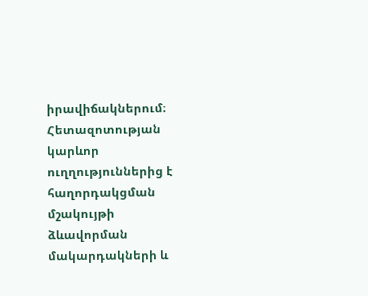իրավիճակներում։ Հետազոտության կարևոր ուղղություններից է հաղորդակցման մշակույթի ձևավորման մակարդակների և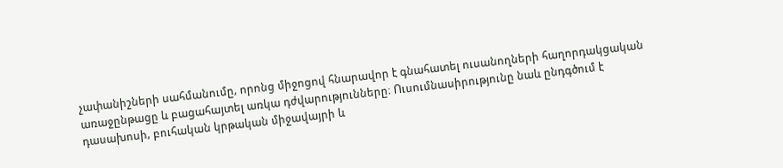չափանիշների սահմանումը, որոնց միջոցով հնարավոր է գնահատել ուսանողների հաղորդակցական առաջընթացը և բացահայտել առկա դժվարությունները։ Ուսումնասիրությունը նաև ընդգծում է դասախոսի, բուհական կրթական միջավայրի և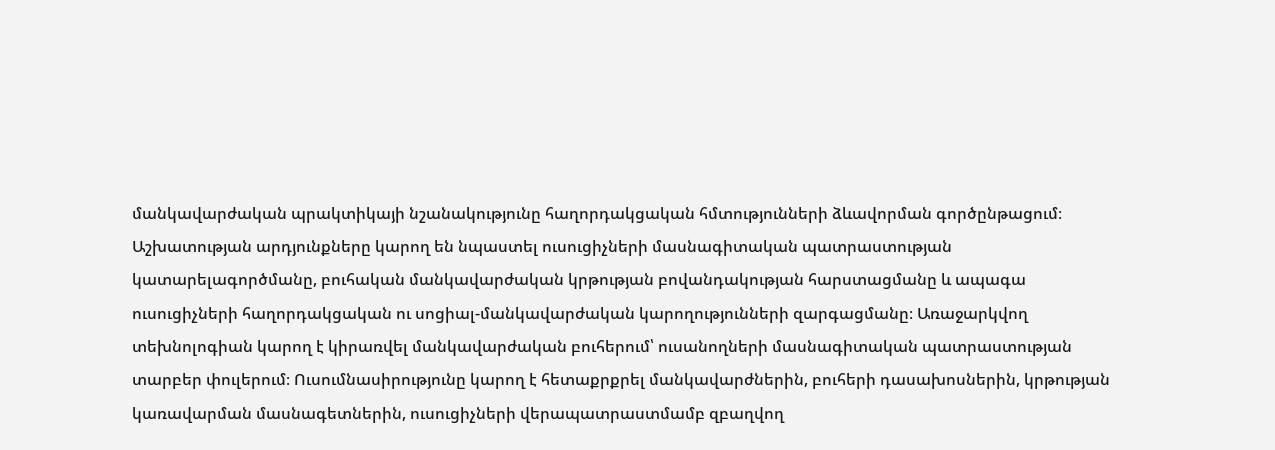մանկավարժական պրակտիկայի նշանակությունը հաղորդակցական հմտությունների ձևավորման գործընթացում։ Աշխատության արդյունքները կարող են նպաստել ուսուցիչների մասնագիտական պատրաստության կատարելագործմանը, բուհական մանկավարժական կրթության բովանդակության հարստացմանը և ապագա ուսուցիչների հաղորդակցական ու սոցիալ-մանկավարժական կարողությունների զարգացմանը։ Առաջարկվող տեխնոլոգիան կարող է կիրառվել մանկավարժական բուհերում՝ ուսանողների մասնագիտական պատրաստության տարբեր փուլերում։ Ուսումնասիրությունը կարող է հետաքրքրել մանկավարժներին, բուհերի դասախոսներին, կրթության կառավարման մասնագետներին, ուսուցիչների վերապատրաստմամբ զբաղվող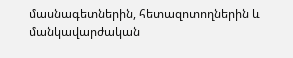մասնագետներին, հետազոտողներին և մանկավարժական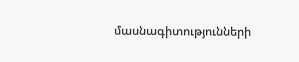մասնագիտությունների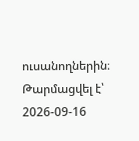ուսանողներին։
Թարմացվել է՝ 2026-09-16